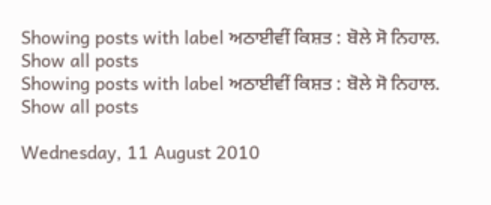Showing posts with label ਅਠਾਈਵੀਂ ਕਿਸ਼ਤ : ਬੋਲੇ ਸੋ ਨਿਹਾਲ. Show all posts
Showing posts with label ਅਠਾਈਵੀਂ ਕਿਸ਼ਤ : ਬੋਲੇ ਸੋ ਨਿਹਾਲ. Show all posts

Wednesday, 11 August 2010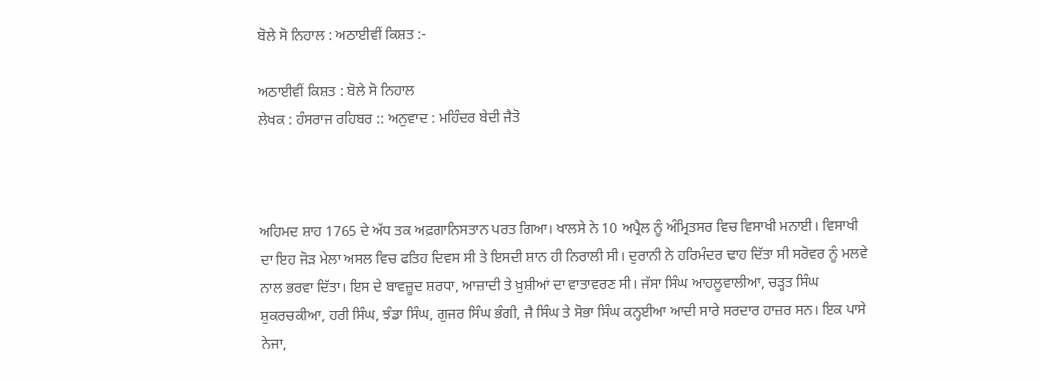ਬੋਲੇ ਸੋ ਨਿਹਾਲ : ਅਠਾਈਵੀਂ ਕਿਸ਼ਤ :-

ਅਠਾਈਵੀਂ ਕਿਸ਼ਤ : ਬੋਲੇ ਸੋ ਨਿਹਾਲ
ਲੇਖਕ : ਹੰਸਰਾਜ ਰਹਿਬਰ :: ਅਨੁਵਾਦ : ਮਹਿੰਦਰ ਬੇਦੀ ਜੈਤੋ



ਅਹਿਮਦ ਸ਼ਾਹ 1765 ਦੇ ਅੱਧ ਤਕ ਅਫ਼ਗਾਨਿਸਤਾਨ ਪਰਤ ਗਿਆ। ਖਾਲਸੇ ਨੇ 10 ਅਪ੍ਰੈਲ ਨੂੰ ਅੰਮ੍ਰਿਤਸਰ ਵਿਚ ਵਿਸਾਖੀ ਮਨਾਈ। ਵਿਸਾਖੀ ਦਾ ਇਹ ਜੋੜ ਮੇਲਾ ਅਸਲ ਵਿਚ ਫਤਿਹ ਦਿਵਸ ਸੀ ਤੇ ਇਸਦੀ ਸ਼ਾਨ ਹੀ ਨਿਰਾਲੀ ਸੀ। ਦੁਰਾਨੀ ਨੇ ਹਰਿਮੰਦਰ ਢਾਹ ਦਿੱਤਾ ਸੀ ਸਰੋਵਰ ਨੂੰ ਮਲਵੇ ਨਾਲ ਭਰਵਾ ਦਿੱਤਾ। ਇਸ ਦੇ ਬਾਵਜ਼ੂਦ ਸ਼ਰਧਾ, ਆਜ਼ਾਦੀ ਤੇ ਖ਼ੁਸ਼ੀਆਂ ਦਾ ਵਾਤਾਵਰਣ ਸੀ। ਜੱਸਾ ਸਿੰਘ ਆਹਲੂਵਾਲੀਆ, ਚੜ੍ਹਤ ਸਿੰਘ ਸ਼ੁਕਰਚਕੀਆ, ਹਰੀ ਸਿੰਘ, ਝੰਡਾ ਸਿੰਘ, ਗੁਜਰ ਸਿੰਘ ਭੰਗੀ, ਜੈ ਸਿੰਘ ਤੇ ਸੋਭਾ ਸਿੰਘ ਕਨ੍ਹਈਆ ਆਦੀ ਸਾਰੇ ਸਰਦਾਰ ਹਾਜ਼ਰ ਸਨ। ਇਕ ਪਾਸੇ ਨੇਜਾ,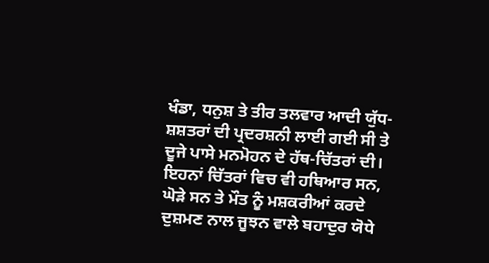ਖੰਡਾ, ਧਨੁਸ਼ ਤੇ ਤੀਰ ਤਲਵਾਰ ਆਦੀ ਯੁੱਧ-ਸ਼ਸ਼ਤਰਾਂ ਦੀ ਪ੍ਰਦਰਸ਼ਨੀ ਲਾਈ ਗਈ ਸੀ ਤੇ ਦੂਜੇ ਪਾਸੇ ਮਨਮੋਹਨ ਦੇ ਹੱਥ-ਚਿੱਤਰਾਂ ਦੀ। ਇਹਨਾਂ ਚਿੱਤਰਾਂ ਵਿਚ ਵੀ ਹਥਿਆਰ ਸਨ, ਘੋੜੇ ਸਨ ਤੇ ਮੌਤ ਨੂੰ ਮਸ਼ਕਰੀਆਂ ਕਰਦੇ ਦੁਸ਼ਮਣ ਨਾਲ ਜੂਝਨ ਵਾਲੇ ਬਹਾਦੁਰ ਯੋਧੇ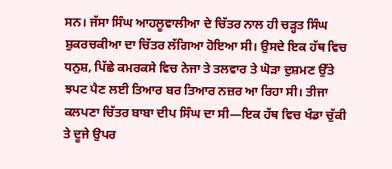ਸਨ। ਜੱਸਾ ਸਿੰਘ ਆਹਲੂਵਾਲੀਆ ਦੇ ਚਿੱਤਰ ਨਾਲ ਹੀ ਚੜ੍ਹਤ ਸਿੰਘ ਸ਼ੁਕਰਚਕੀਆ ਦਾ ਚਿੱਤਰ ਲੱਗਿਆ ਹੋਇਆ ਸੀ। ਉਸਦੇ ਇਕ ਹੱਥ ਵਿਚ ਧਨੁਸ਼, ਪਿੱਛੇ ਕਮਰਕਸੇ ਵਿਚ ਨੇਜਾ ਤੇ ਤਲਵਾਰ ਤੇ ਘੋੜਾ ਦੁਸ਼ਮਣ ਉੱਤੇ ਝਪਟ ਪੈਣ ਲਈ ਤਿਆਰ ਬਰ ਤਿਆਰ ਨਜ਼ਰ ਆ ਰਿਹਾ ਸੀ। ਤੀਜਾ ਕਲਪਣਾ ਚਿੱਤਰ ਬਾਬਾ ਦੀਪ ਸਿੰਘ ਦਾ ਸੀ—ਇਕ ਹੱਥ ਵਿਚ ਖੰਡਾ ਚੁੱਕੀ ਤੇ ਦੂਜੇ ਉਪਰ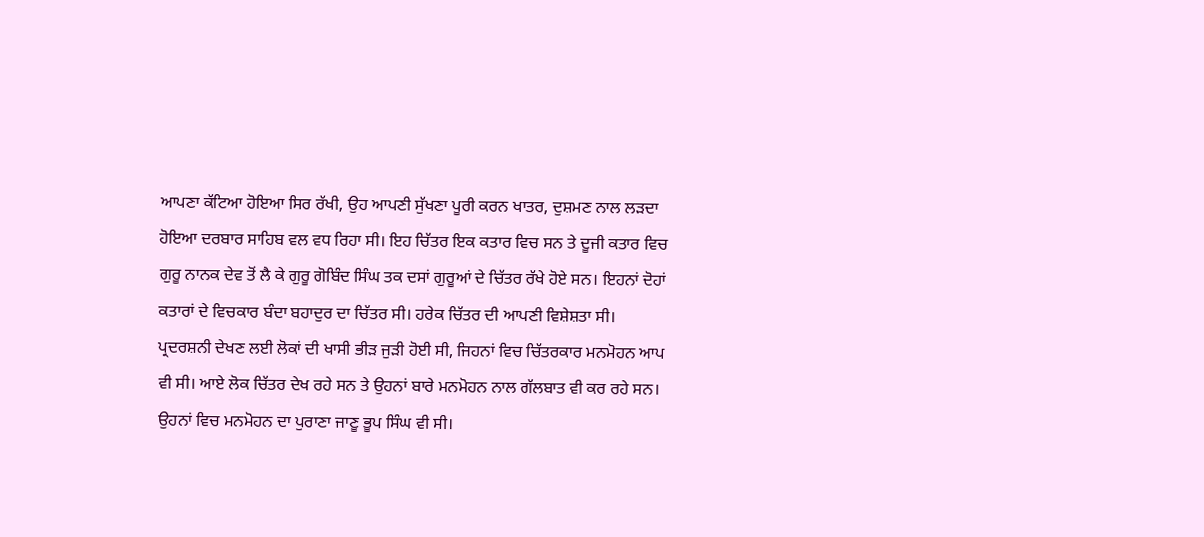ਆਪਣਾ ਕੱਟਿਆ ਹੋਇਆ ਸਿਰ ਰੱਖੀ, ਉਹ ਆਪਣੀ ਸੁੱਖਣਾ ਪੂਰੀ ਕਰਨ ਖਾਤਰ, ਦੁਸ਼ਮਣ ਨਾਲ ਲੜਦਾ ਹੋਇਆ ਦਰਬਾਰ ਸਾਹਿਬ ਵਲ ਵਧ ਰਿਹਾ ਸੀ। ਇਹ ਚਿੱਤਰ ਇਕ ਕਤਾਰ ਵਿਚ ਸਨ ਤੇ ਦੂਜੀ ਕਤਾਰ ਵਿਚ ਗੁਰੂ ਨਾਨਕ ਦੇਵ ਤੋਂ ਲੈ ਕੇ ਗੁਰੂ ਗੋਬਿੰਦ ਸਿੰਘ ਤਕ ਦਸਾਂ ਗੁਰੂਆਂ ਦੇ ਚਿੱਤਰ ਰੱਖੇ ਹੋਏ ਸਨ। ਇਹਨਾਂ ਦੋਹਾਂ ਕਤਾਰਾਂ ਦੇ ਵਿਚਕਾਰ ਬੰਦਾ ਬਹਾਦੁਰ ਦਾ ਚਿੱਤਰ ਸੀ। ਹਰੇਕ ਚਿੱਤਰ ਦੀ ਆਪਣੀ ਵਿਸ਼ੇਸ਼ਤਾ ਸੀ।
ਪ੍ਰਦਰਸ਼ਨੀ ਦੇਖਣ ਲਈ ਲੋਕਾਂ ਦੀ ਖਾਸੀ ਭੀੜ ਜੁੜੀ ਹੋਈ ਸੀ, ਜਿਹਨਾਂ ਵਿਚ ਚਿੱਤਰਕਾਰ ਮਨਮੋਹਨ ਆਪ ਵੀ ਸੀ। ਆਏ ਲੋਕ ਚਿੱਤਰ ਦੇਖ ਰਹੇ ਸਨ ਤੇ ਉਹਨਾਂ ਬਾਰੇ ਮਨਮੋਹਨ ਨਾਲ ਗੱਲਬਾਤ ਵੀ ਕਰ ਰਹੇ ਸਨ। ਉਹਨਾਂ ਵਿਚ ਮਨਮੋਹਨ ਦਾ ਪੁਰਾਣਾ ਜਾਣੂ ਭੂਪ ਸਿੰਘ ਵੀ ਸੀ।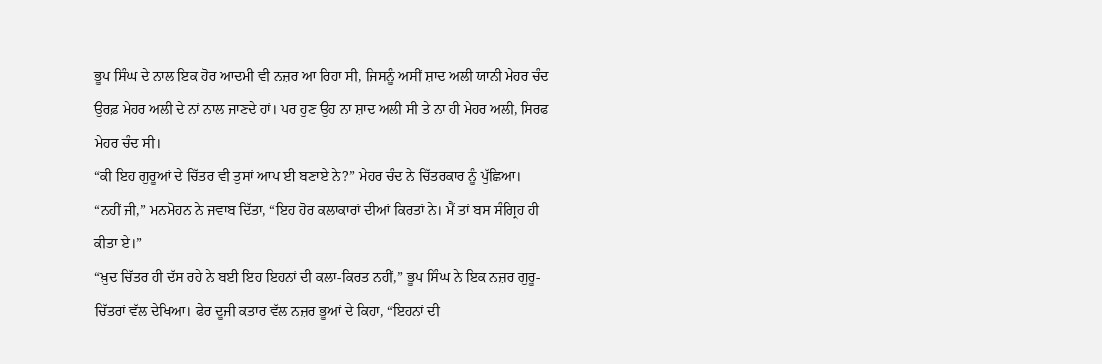ਭੂਪ ਸਿੰਘ ਦੇ ਨਾਲ ਇਕ ਹੋਰ ਆਦਮੀ ਵੀ ਨਜ਼ਰ ਆ ਰਿਹਾ ਸੀ, ਜਿਸਨੂੰ ਅਸੀਂ ਸ਼ਾਦ ਅਲੀ ਯਾਨੀ ਮੇਹਰ ਚੰਦ  ਉਰਫ਼ ਮੇਹਰ ਅਲੀ ਦੇ ਨਾਂ ਨਾਲ ਜਾਣਦੇ ਹਾਂ। ਪਰ ਹੁਣ ਉਹ ਨਾ ਸ਼ਾਦ ਅਲੀ ਸੀ ਤੇ ਨਾ ਹੀ ਮੇਹਰ ਅਲੀ, ਸਿਰਫ ਮੇਹਰ ਚੰਦ ਸੀ।
“ਕੀ ਇਹ ਗੁਰੂਆਂ ਦੇ ਚਿੱਤਰ ਵੀ ਤੁਸਾਂ ਆਪ ਈ ਬਣਾਏ ਨੇ?” ਮੇਹਰ ਚੰਦ ਨੇ ਚਿੱਤਰਕਾਰ ਨੂੰ ਪੁੱਛਿਆ।
“ਨਹੀਂ ਜੀ,” ਮਨਮੋਹਨ ਨੇ ਜਵਾਬ ਦਿੱਤਾ, “ਇਹ ਹੋਰ ਕਲਾਕਾਰਾਂ ਦੀਆਂ ਕਿਰਤਾਂ ਨੇ। ਮੈਂ ਤਾਂ ਬਸ ਸੰਗ੍ਰਿਹ ਹੀ ਕੀਤਾ ਏ।”
“ਖ਼ੁਦ ਚਿੱਤਰ ਹੀ ਦੱਸ ਰਹੇ ਨੇ ਬਈ ਇਹ ਇਹਨਾਂ ਦੀ ਕਲਾ-ਕਿਰਤ ਨਹੀਂ,” ਭੂਪ ਸਿੰਘ ਨੇ ਇਕ ਨਜ਼ਰ ਗੁਰੂ-ਚਿੱਤਰਾਂ ਵੱਲ ਦੇਖਿਆ। ਫੇਰ ਦੂਜੀ ਕਤਾਰ ਵੱਲ ਨਜ਼ਰ ਭੂਆਂ ਦੇ ਕਿਹਾ, “ਇਹਨਾਂ ਦੀ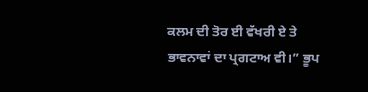ਕਲਮ ਦੀ ਤੋਰ ਈ ਵੱਖਰੀ ਏ ਤੇ ਭਾਵਨਾਵਾਂ ਦਾ ਪ੍ਰਗਟਾਅ ਵੀ।” ਭੂਪ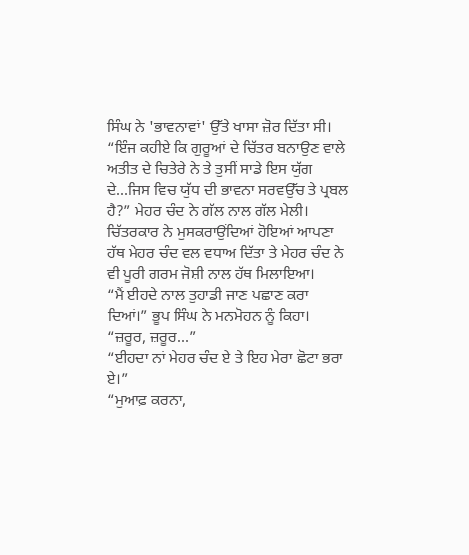ਸਿੰਘ ਨੇ 'ਭਾਵਨਾਵਾਂ' ਉੱਤੇ ਖਾਸਾ ਜ਼ੋਰ ਦਿੱਤਾ ਸੀ।
“ਇੰਜ ਕਹੀਏ ਕਿ ਗੁਰੂਆਂ ਦੇ ਚਿੱਤਰ ਬਨਾਉਣ ਵਾਲੇ ਅਤੀਤ ਦੇ ਚਿਤੇਰੇ ਨੇ ਤੇ ਤੁਸੀਂ ਸਾਡੇ ਇਸ ਯੁੱਗ ਦੇ...ਜਿਸ ਵਿਚ ਯੁੱਧ ਦੀ ਭਾਵਨਾ ਸਰਵਉੱਚ ਤੇ ਪ੍ਰਬਲ ਹੈ?” ਮੇਹਰ ਚੰਦ ਨੇ ਗੱਲ ਨਾਲ ਗੱਲ ਮੇਲੀ।
ਚਿੱਤਰਕਾਰ ਨੇ ਮੁਸਕਰਾਉਂਦਿਆਂ ਹੋਇਆਂ ਆਪਣਾ ਹੱਥ ਮੇਹਰ ਚੰਦ ਵਲ ਵਧਾਅ ਦਿੱਤਾ ਤੇ ਮੇਹਰ ਚੰਦ ਨੇ ਵੀ ਪੂਰੀ ਗਰਮ ਜੋਸ਼ੀ ਨਾਲ ਹੱਥ ਮਿਲਾਇਆ।
“ਮੈਂ ਈਹਦੇ ਨਾਲ ਤੁਹਾਡੀ ਜਾਣ ਪਛਾਣ ਕਰਾ ਦਿਆਂ।” ਭੂਪ ਸਿੰਘ ਨੇ ਮਨਮੋਹਨ ਨੂੰ ਕਿਹਾ।
“ਜ਼ਰੂਰ, ਜ਼ਰੂਰ...”
“ਈਹਦਾ ਨਾਂ ਮੇਹਰ ਚੰਦ ਏ ਤੇ ਇਹ ਮੇਰਾ ਛੋਟਾ ਭਰਾ ਏ।”
“ਮੁਆਫ਼ ਕਰਨਾ,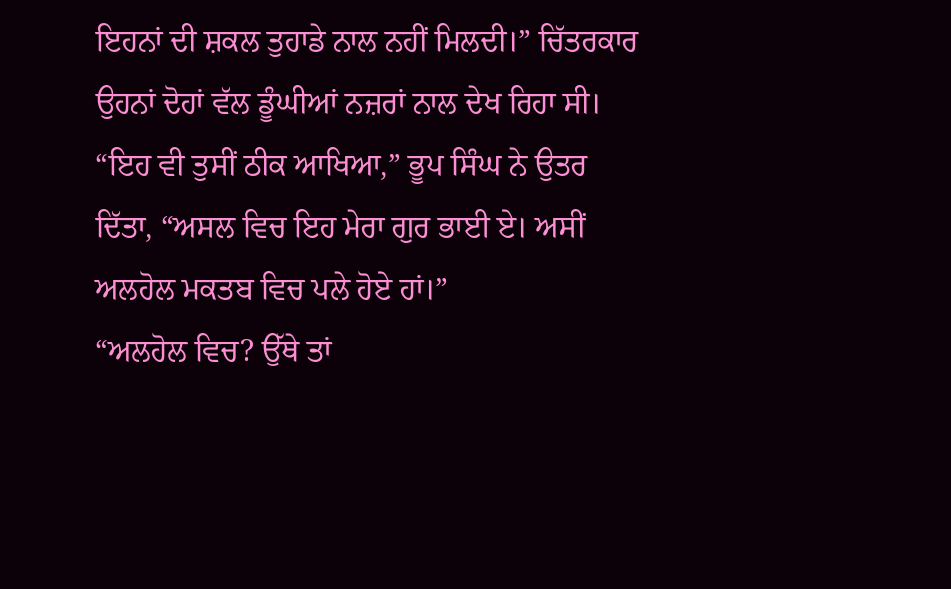ਇਹਨਾਂ ਦੀ ਸ਼ਕਲ ਤੁਹਾਡੇ ਨਾਲ ਨਹੀਂ ਮਿਲਦੀ।” ਚਿੱਤਰਕਾਰ ਉਹਨਾਂ ਦੋਹਾਂ ਵੱਲ ਡੂੰਘੀਆਂ ਨਜ਼ਰਾਂ ਨਾਲ ਦੇਖ ਰਿਹਾ ਸੀ।
“ਇਹ ਵੀ ਤੁਸੀਂ ਠੀਕ ਆਖਿਆ,” ਭੂਪ ਸਿੰਘ ਨੇ ਉਤਰ ਦਿੱਤਾ, “ਅਸਲ ਵਿਚ ਇਹ ਮੇਰਾ ਗੁਰ ਭਾਈ ਏ। ਅਸੀਂ ਅਲਹੋਲ ਮਕਤਬ ਵਿਚ ਪਲੇ ਹੋਏ ਹਾਂ।”
“ਅਲਹੋਲ ਵਿਚ? ਉੱਥੇ ਤਾਂ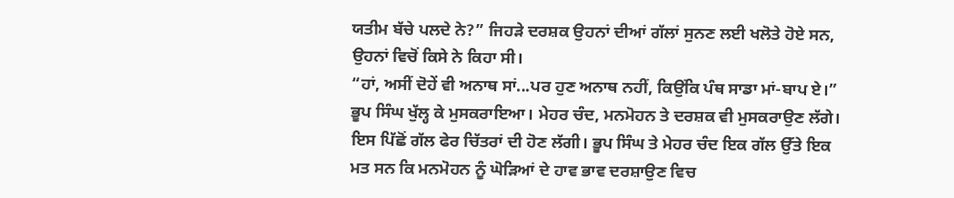ਯਤੀਮ ਬੱਚੇ ਪਲਦੇ ਨੇ?” ਜਿਹੜੇ ਦਰਸ਼ਕ ਉਹਨਾਂ ਦੀਆਂ ਗੱਲਾਂ ਸੁਨਣ ਲਈ ਖਲੋਤੇ ਹੋਏ ਸਨ, ਉਹਨਾਂ ਵਿਚੋਂ ਕਿਸੇ ਨੇ ਕਿਹਾ ਸੀ।
“ਹਾਂ, ਅਸੀਂ ਦੋਹੇਂ ਵੀ ਅਨਾਥ ਸਾਂ...ਪਰ ਹੁਣ ਅਨਾਥ ਨਹੀਂ, ਕਿਉਂਕਿ ਪੰਥ ਸਾਡਾ ਮਾਂ-ਬਾਪ ਏ।” ਭੂਪ ਸਿੰਘ ਖੁੱਲ੍ਹ ਕੇ ਮੁਸਕਰਾਇਆ। ਮੇਹਰ ਚੰਦ, ਮਨਮੋਹਨ ਤੇ ਦਰਸ਼ਕ ਵੀ ਮੁਸਕਰਾਉਣ ਲੱਗੇ।
ਇਸ ਪਿੱਛੋਂ ਗੱਲ ਫੇਰ ਚਿੱਤਰਾਂ ਦੀ ਹੋਣ ਲੱਗੀ। ਭੂਪ ਸਿੰਘ ਤੇ ਮੇਹਰ ਚੰਦ ਇਕ ਗੱਲ ਉੱਤੇ ਇਕ ਮਤ ਸਨ ਕਿ ਮਨਮੋਹਨ ਨੂੰ ਘੋੜਿਆਂ ਦੇ ਹਾਵ ਭਾਵ ਦਰਸ਼ਾਉਣ ਵਿਚ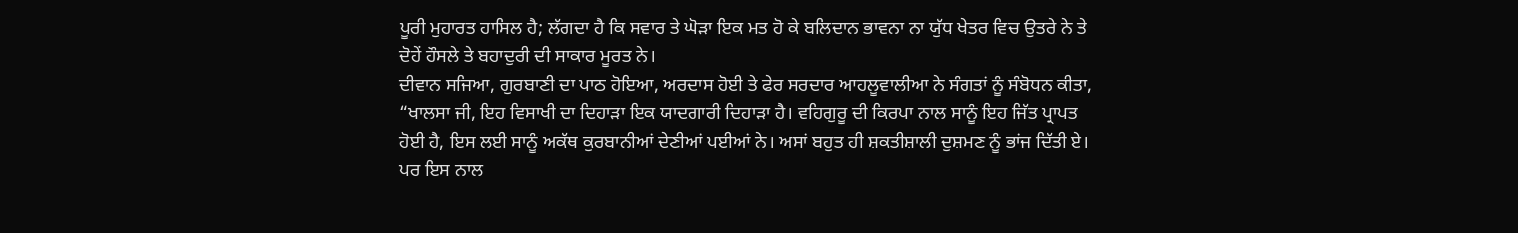ਪੂਰੀ ਮੁਹਾਰਤ ਹਾਸਿਲ ਹੈ; ਲੱਗਦਾ ਹੈ ਕਿ ਸਵਾਰ ਤੇ ਘੋੜਾ ਇਕ ਮਤ ਹੋ ਕੇ ਬਲਿਦਾਨ ਭਾਵਨਾ ਨਾ ਯੁੱਧ ਖੇਤਰ ਵਿਚ ਉਤਰੇ ਨੇ ਤੇ ਦੋਹੇਂ ਹੌਸਲੇ ਤੇ ਬਹਾਦੁਰੀ ਦੀ ਸਾਕਾਰ ਮੂਰਤ ਨੇ।
ਦੀਵਾਨ ਸਜਿਆ, ਗੁਰਬਾਣੀ ਦਾ ਪਾਠ ਹੋਇਆ, ਅਰਦਾਸ ਹੋਈ ਤੇ ਫੇਰ ਸਰਦਾਰ ਆਹਲੂਵਾਲੀਆ ਨੇ ਸੰਗਤਾਂ ਨੂੰ ਸੰਬੋਧਨ ਕੀਤਾ, “ਖਾਲਸਾ ਜੀ, ਇਹ ਵਿਸਾਖੀ ਦਾ ਦਿਹਾੜਾ ਇਕ ਯਾਦਗਾਰੀ ਦਿਹਾੜਾ ਹੈ। ਵਹਿਗੁਰੂ ਦੀ ਕਿਰਪਾ ਨਾਲ ਸਾਨੂੰ ਇਹ ਜਿੱਤ ਪ੍ਰਾਪਤ ਹੋਈ ਹੈ, ਇਸ ਲਈ ਸਾਨੂੰ ਅਕੱਥ ਕੁਰਬਾਨੀਆਂ ਦੇਣੀਆਂ ਪਈਆਂ ਨੇ। ਅਸਾਂ ਬਹੁਤ ਹੀ ਸ਼ਕਤੀਸ਼ਾਲੀ ਦੁਸ਼ਮਣ ਨੂੰ ਭਾਂਜ ਦਿੱਤੀ ਏ। ਪਰ ਇਸ ਨਾਲ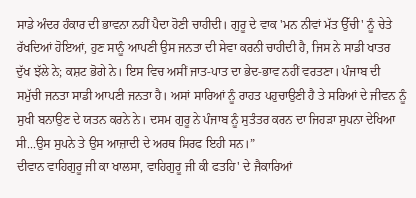ਸਾਡੇ ਅੰਦਰ ਹੰਕਾਰ ਦੀ ਭਾਵਨਾ ਨਹੀਂ ਪੈਦਾ ਹੋਣੀ ਚਾਹੀਦੀ। ਗੁਰੂ ਦੇ ਵਾਕ 'ਮਨ ਨੀਵਾਂ ਮੱਤ ਉੱਚੀ' ਨੂੰ ਚੇਤੇ ਰੱਖਦਿਆਂ ਹੋਇਆਂ, ਹੁਣ ਸਾਨੂੰ ਆਪਣੀ ਉਸ ਜਨਤਾ ਦੀ ਸੇਵਾ ਕਰਨੀ ਚਾਹੀਦੀ ਹੈ, ਜਿਸ ਨੇ ਸਾਡੀ ਖਾਤਰ ਦੁੱਖ ਝੱਲੇ ਨੇ; ਕਸ਼ਟ ਭੋਗੇ ਨੇ। ਇਸ ਵਿਚ ਅਸੀਂ ਜਾਤ-ਪਾਤ ਦਾ ਭੇਦ-ਭਾਵ ਨਹੀਂ ਵਰਤਣਾ। ਪੰਜਾਬ ਦੀ ਸਮੁੱਚੀ ਜਨਤਾ ਸਾਡੀ ਆਪਣੀ ਜਨਤਾ ਹੈ। ਅਸਾਂ ਸਾਰਿਆਂ ਨੂੰ ਰਾਹਤ ਪਹੁਚਾਉਣੀ ਹੈ ਤੇ ਸਰਿਆਂ ਦੇ ਜੀਵਨ ਨੂੰ ਸੁਖੀ ਬਨਾਉਣ ਦੇ ਯਤਨ ਕਰਨੇ ਨੇ। ਦਸਮ ਗੁਰੂ ਨੇ ਪੰਜਾਬ ਨੂੰ ਸੁਤੰਤਰ ਕਰਨ ਦਾ ਜਿਹੜਾ ਸੁਪਨਾ ਦੇਖਿਆ ਸੀ...ਉਸ ਸੁਪਨੇ ਤੇ ਉਸ ਆਜ਼ਾਦੀ ਦੇ ਅਰਥ ਸਿਰਫ ਇਹੀ ਸਨ।”
ਦੀਵਾਨ ਵਾਹਿਗੁਰੂ ਜੀ ਕਾ ਖਾਲਸਾ, ਵਾਹਿਗੁਰੂ ਜੀ ਕੀ ਫਤਹਿ' ਦੇ ਜੈਕਾਰਿਆਂ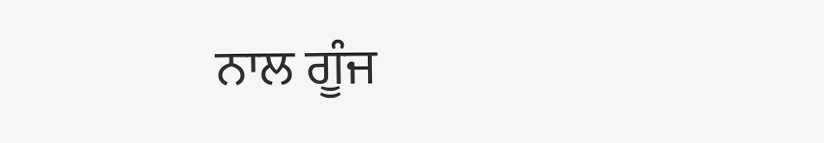ਨਾਲ ਗੂੰਜ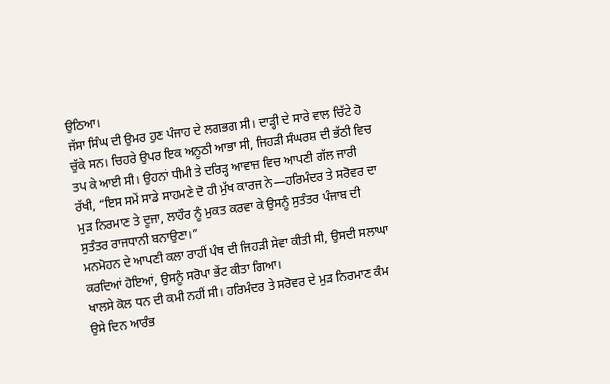ਉਠਿਆ।
ਜੱਸਾ ਸਿੰਘ ਦੀ ਉਮਰ ਹੁਣ ਪੰਜਾਹ ਦੇ ਲਗਭਗ ਸੀ। ਦਾੜ੍ਹੀ ਦੇ ਸਾਰੇ ਵਾਲ ਚਿੱਟੇ ਹੋ ਚੁੱਕੇ ਸਨ। ਚਿਹਰੇ ਉਪਰ ਇਕ ਅਨੂਠੀ ਆਭਾ ਸੀ, ਜਿਹੜੀ ਸੰਘਰਸ਼ ਦੀ ਭੱਠੀ ਵਿਚ ਤਪ ਕੇ ਆਈ ਸੀ। ਉਹਨਾਂ ਧੀਮੀ ਤੇ ਦਰਿੜ੍ਹ ਆਵਾਜ਼ ਵਿਚ ਆਪਣੀ ਗੱਲ ਜਾਰੀ ਰੱਖੀ, “ਇਸ ਸਮੇਂ ਸਾਡੇ ਸਾਹਮਣੇ ਦੋ ਹੀ ਮੁੱਖ ਕਾਰਜ ਨੇ—ਹਰਿਮੰਦਰ ਤੇ ਸਰੋਵਰ ਦਾ ਮੁੜ ਨਿਰਮਾਣ ਤੇ ਦੂਜਾ, ਲਾਹੌਰ ਨੂੰ ਮੁਕਤ ਕਰਵਾ ਕੇ ਉਸਨੂੰ ਸੁਤੰਤਰ ਪੰਜਾਬ ਦੀ ਸੁਤੰਤਰ ਰਾਜਧਾਨੀ ਬਨਾਉਣਾ।”
ਮਨਮੋਹਨ ਦੇ ਆਪਣੀ ਕਲਾ ਰਾਹੀਂ ਪੰਥ ਦੀ ਜਿਹੜੀ ਸੇਵਾ ਕੀਤੀ ਸੀ, ਉਸਦੀ ਸਲਾਘਾ ਕਰਦਿਆਂ ਹੋਇਆਂ, ਉਸਨੂੰ ਸਰੋਪਾ ਭੇਂਟ ਕੀਤਾ ਗਿਆ।
ਖਾਲਸੇ ਕੋਲ ਧਨ ਦੀ ਕਮੀ ਨਹੀਂ ਸੀ। ਹਰਿਮੰਦਰ ਤੇ ਸਰੋਵਰ ਦੇ ਮੁੜ ਨਿਰਮਾਣ ਕੰਮ ਉਸੇ ਦਿਨ ਆਰੰਭ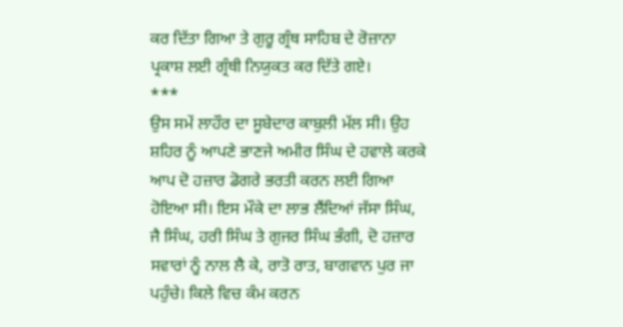ਕਰ ਦਿੱਤਾ ਗਿਆ ਤੇ ਗੁਰੂ ਗ੍ਰੰਥ ਸਾਹਿਬ ਦੇ ਰੋਜ਼ਾਨਾ ਪ੍ਰਕਾਸ਼ ਲਈ ਗ੍ਰੰਥੀ ਨਿਯੁਕਤ ਕਰ ਦਿੱਤੇ ਗਏ।
***
ਉਸ ਸਮੇਂ ਲਾਹੌਰ ਦਾ ਸੂਬੇਦਾਰ ਕਾਬੁਲੀ ਮੱਲ ਸੀ। ਉਹ ਸ਼ਹਿਰ ਨੂੰ ਆਪਣੇ ਭਾਣਜੇ ਅਮੀਰ ਸਿੰਘ ਦੇ ਹਵਾਲੇ ਕਰਕੇ ਆਪ ਦੋ ਹਜ਼ਾਰ ਡੋਗਰੇ ਭਰਤੀ ਕਰਨ ਲਈ ਗਿਆ ਹੋਇਆ ਸੀ। ਇਸ ਮੌਕੇ ਦਾ ਲਾਭ ਲੈਂਦਿਆਂ ਜੱਸਾ ਸਿੰਘ, ਜੈ ਸਿੰਘ, ਹਰੀ ਸਿੰਘ ਤੇ ਗੁਜਰ ਸਿੰਘ ਭੰਗੀ, ਦੋ ਹਜ਼ਾਰ ਸਵਾਰਾਂ ਨੂੰ ਨਾਲ ਲੈ ਕੇ, ਰਾਤੋ ਰਾਤ, ਬਾਗਵਾਨ ਪੁਰ ਜਾ ਪਹੁੰਚੇ। ਕਿਲੇ ਵਿਚ ਕੰਮ ਕਰਨ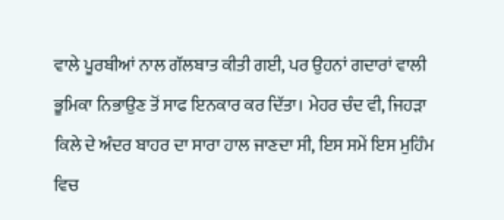ਵਾਲੇ ਪੂਰਬੀਆਂ ਨਾਲ ਗੱਲਬਾਤ ਕੀਤੀ ਗਈ, ਪਰ ਉਹਨਾਂ ਗਦਾਰਾਂ ਵਾਲੀ ਭੂਮਿਕਾ ਨਿਭਾਉਣ ਤੋਂ ਸਾਫ ਇਨਕਾਰ ਕਰ ਦਿੱਤਾ। ਮੇਹਰ ਚੰਦ ਵੀ, ਜਿਹੜਾ ਕਿਲੇ ਦੇ ਅੰਦਰ ਬਾਹਰ ਦਾ ਸਾਰਾ ਹਾਲ ਜਾਣਦਾ ਸੀ, ਇਸ ਸਮੇਂ ਇਸ ਮੁਹਿੰਮ ਵਿਚ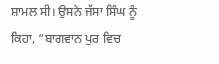ਸ਼ਾਮਲ ਸੀ। ਉਸਨੇ ਜੱਸਾ ਸਿੰਘ ਨੂੰ ਕਿਹਾ, “ਬਾਗਵਾਨ ਪੁਰ ਵਿਚ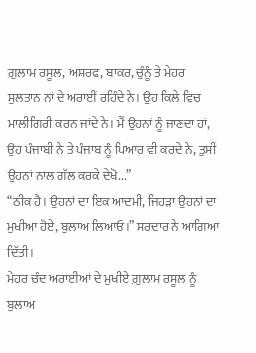ਗ਼ੁਲਾਮ ਰਸੂਲ, ਅਸ਼ਰਫ, ਬਾਕਰ, ਚੁੰਨੂੰ ਤੇ ਮੇਹਰ ਸੁਲਤਾਨ ਨਾਂ ਦੇ ਅਰਾਈਂ ਰਹਿੰਦੇ ਨੇ। ਉਹ ਕਿਲੇ ਵਿਚ ਮਾਲੀਗਿਰੀ ਕਰਨ ਜਾਂਦੇ ਨੇ। ਮੈਂ ਉਹਨਾਂ ਨੂੰ ਜਾਣਦਾ ਹਾਂ, ਉਹ ਪੰਜਾਬੀ ਨੇ ਤੇ ਪੰਜਾਬ ਨੂੰ ਪਿਆਰ ਵੀ ਕਰਦੇ ਨੇ, ਤੁਸੀਂ ਉਹਨਾਂ ਨਾਲ ਗੱਲ ਕਰਕੇ ਦੇਖੋ...”
“ਠੀਕ ਹੈ। ਉਹਨਾਂ ਦਾ ਇਕ ਆਦਮੀ, ਜਿਹੜਾ ਉਹਨਾਂ ਦਾ ਮੁਖੀਆ ਹੋਏ, ਬੁਲਾਅ ਲਿਆਓ।” ਸਰਦਾਰ ਨੇ ਆਗਿਆ ਦਿੱਤੀ।
ਮੇਹਰ ਚੰਦ ਅਰਾਈਆਂ ਦੇ ਮੁਖੀਏ ਗ਼ੁਲਾਮ ਰਸੂਲ ਨੂੰ ਬੁਲਾਅ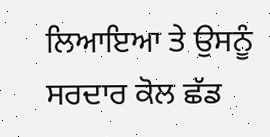ਲਿਆਇਆ ਤੇ ਉਸਨੂੰ ਸਰਦਾਰ ਕੋਲ ਛੱਡ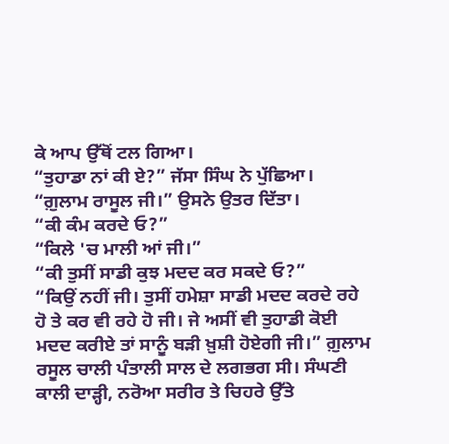ਕੇ ਆਪ ਉੱਥੋਂ ਟਲ ਗਿਆ।
“ਤੁਹਾਡਾ ਨਾਂ ਕੀ ਏ?” ਜੱਸਾ ਸਿੰਘ ਨੇ ਪੁੱਛਿਆ।
“ਗ਼ੁਲਾਮ ਰਾਸੂਲ ਜੀ।” ਉਸਨੇ ਉਤਰ ਦਿੱਤਾ।
“ਕੀ ਕੰਮ ਕਰਦੇ ਓ?”
“ਕਿਲੇ 'ਚ ਮਾਲੀ ਆਂ ਜੀ।”
“ਕੀ ਤੁਸੀਂ ਸਾਡੀ ਕੁਝ ਮਦਦ ਕਰ ਸਕਦੇ ਓ?”
“ਕਿਉਂ ਨਹੀਂ ਜੀ। ਤੁਸੀਂ ਹਮੇਸ਼ਾ ਸਾਡੀ ਮਦਦ ਕਰਦੇ ਰਹੇ ਹੋ ਤੇ ਕਰ ਵੀ ਰਹੇ ਹੋ ਜੀ। ਜੇ ਅਸੀਂ ਵੀ ਤੁਹਾਡੀ ਕੋਈ ਮਦਦ ਕਰੀਏ ਤਾਂ ਸਾਨੂੰ ਬੜੀ ਖ਼ੁਸ਼ੀ ਹੋਏਗੀ ਜੀ।” ਗ਼ੁਲਾਮ ਰਸੂਲ ਚਾਲੀ ਪੰਤਾਲੀ ਸਾਲ ਦੇ ਲਗਭਗ ਸੀ। ਸੰਘਣੀ ਕਾਲੀ ਦਾੜ੍ਹੀ, ਨਰੋਆ ਸਰੀਰ ਤੇ ਚਿਹਰੇ ਉੱਤੇ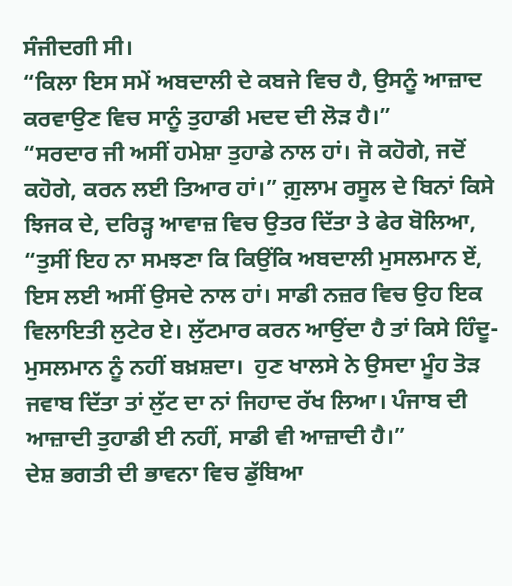ਸੰਜੀਦਗੀ ਸੀ।
“ਕਿਲਾ ਇਸ ਸਮੇਂ ਅਬਦਾਲੀ ਦੇ ਕਬਜੇ ਵਿਚ ਹੈ, ਉਸਨੂੰ ਆਜ਼ਾਦ ਕਰਵਾਉਣ ਵਿਚ ਸਾਨੂੰ ਤੁਹਾਡੀ ਮਦਦ ਦੀ ਲੋੜ ਹੈ।”
“ਸਰਦਾਰ ਜੀ ਅਸੀਂ ਹਮੇਸ਼ਾ ਤੁਹਾਡੇ ਨਾਲ ਹਾਂ। ਜੋ ਕਹੋਗੇ, ਜਦੋਂ ਕਹੋਗੇ, ਕਰਨ ਲਈ ਤਿਆਰ ਹਾਂ।” ਗ਼ੁਲਾਮ ਰਸੂਲ ਦੇ ਬਿਨਾਂ ਕਿਸੇ ਝਿਜਕ ਦੇ, ਦਰਿੜ੍ਹ ਆਵਾਜ਼ ਵਿਚ ਉਤਰ ਦਿੱਤਾ ਤੇ ਫੇਰ ਬੋਲਿਆ, “ਤੁਸੀਂ ਇਹ ਨਾ ਸਮਝਣਾ ਕਿ ਕਿਉਂਕਿ ਅਬਦਾਲੀ ਮੁਸਲਮਾਨ ਏਂ, ਇਸ ਲਈ ਅਸੀਂ ਉਸਦੇ ਨਾਲ ਹਾਂ। ਸਾਡੀ ਨਜ਼ਰ ਵਿਚ ਉਹ ਇਕ ਵਿਲਾਇਤੀ ਲੁਟੇਰ ਏ। ਲੁੱਟਮਾਰ ਕਰਨ ਆਉਂਦਾ ਹੈ ਤਾਂ ਕਿਸੇ ਹਿੰਦੂ-ਮੁਸਲਮਾਨ ਨੂੰ ਨਹੀਂ ਬਖ਼ਸ਼ਦਾ।  ਹੁਣ ਖਾਲਸੇ ਨੇ ਉਸਦਾ ਮੂੰਹ ਤੋੜ ਜਵਾਬ ਦਿੱਤਾ ਤਾਂ ਲੁੱਟ ਦਾ ਨਾਂ ਜਿਹਾਦ ਰੱਖ ਲਿਆ। ਪੰਜਾਬ ਦੀ ਆਜ਼ਾਦੀ ਤੁਹਾਡੀ ਈ ਨਹੀਂ, ਸਾਡੀ ਵੀ ਆਜ਼ਾਦੀ ਹੈ।”
ਦੇਸ਼ ਭਗਤੀ ਦੀ ਭਾਵਨਾ ਵਿਚ ਡੁੱਬਿਆ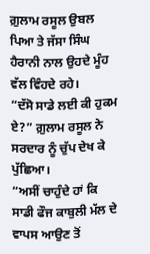ਗ਼ੁਲਾਮ ਰਸੂਲ ਉਬਲ ਪਿਆ ਤੇ ਜੱਸਾ ਸਿੰਘ ਹੈਰਾਨੀ ਨਾਲ ਉਹਦੇ ਮੂੰਹ ਵੱਲ ਵਿੰਹਦੇ ਰਹੇ।
“ਦੱਸੋ ਸਾਡੇ ਲਈ ਕੀ ਹੁਕਮ ਏ?” ਗ਼ੁਲਾਮ ਰਸੂਲ ਨੇ ਸਰਦਾਰ ਨੂੰ ਚੁੱਪ ਦੇਖ ਕੇ ਪੁੱਛਿਆ।
“ਅਸੀਂ ਚਾਹੁੰਦੇ ਹਾਂ ਕਿ ਸਾਡੀ ਫੌਜ ਕਾਬੁਲੀ ਮੱਲ ਦੇ ਵਾਪਸ ਆਉਣ ਤੋਂ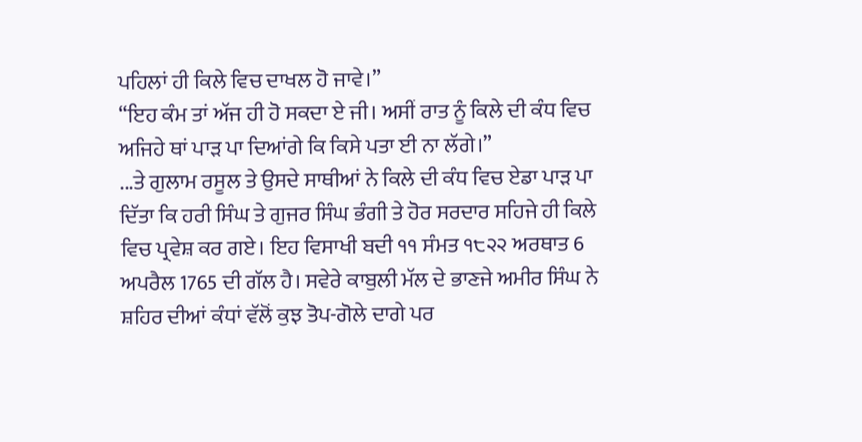ਪਹਿਲਾਂ ਹੀ ਕਿਲੇ ਵਿਚ ਦਾਖਲ ਹੋ ਜਾਵੇ।”
“ਇਹ ਕੰਮ ਤਾਂ ਅੱਜ ਹੀ ਹੋ ਸਕਦਾ ਏ ਜੀ। ਅਸੀਂ ਰਾਤ ਨੂੰ ਕਿਲੇ ਦੀ ਕੰਧ ਵਿਚ ਅਜਿਹੇ ਥਾਂ ਪਾੜ ਪਾ ਦਿਆਂਗੇ ਕਿ ਕਿਸੇ ਪਤਾ ਈ ਨਾ ਲੱਗੇ।”
...ਤੇ ਗੁਲਾਮ ਰਸੂਲ ਤੇ ਉਸਦੇ ਸਾਥੀਆਂ ਨੇ ਕਿਲੇ ਦੀ ਕੰਧ ਵਿਚ ਏਡਾ ਪਾੜ ਪਾ ਦਿੱਤਾ ਕਿ ਹਰੀ ਸਿੰਘ ਤੇ ਗੁਜਰ ਸਿੰਘ ਭੰਗੀ ਤੇ ਹੋਰ ਸਰਦਾਰ ਸਹਿਜੇ ਹੀ ਕਿਲੇ ਵਿਚ ਪ੍ਰਵੇਸ਼ ਕਰ ਗਏ। ਇਹ ਵਿਸਾਖੀ ਬਦੀ ੧੧ ਸੰਮਤ ੧੮੨੨ ਅਰਥਾਤ 6 ਅਪਰੈਲ 1765 ਦੀ ਗੱਲ ਹੈ। ਸਵੇਰੇ ਕਾਬੁਲੀ ਮੱਲ ਦੇ ਭਾਣਜੇ ਅਮੀਰ ਸਿੰਘ ਨੇ ਸ਼ਹਿਰ ਦੀਆਂ ਕੰਧਾਂ ਵੱਲੋਂ ਕੁਝ ਤੋਪ-ਗੋਲੇ ਦਾਗੇ ਪਰ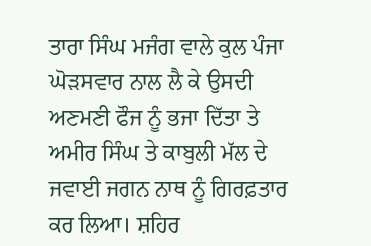ਤਾਰਾ ਸਿੰਘ ਮਜੰਗ ਵਾਲੇ ਕੁਲ ਪੰਜਾ ਘੋੜਸਵਾਰ ਨਾਲ ਲੈ ਕੇ ਉਸਦੀ ਅਣਮਣੀ ਫੌਜ ਨੂੰ ਭਜਾ ਦਿੱਤਾ ਤੇ ਅਮੀਰ ਸਿੰਘ ਤੇ ਕਾਬੁਲੀ ਮੱਲ ਦੇ ਜਵਾਈ ਜਗਨ ਨਾਥ ਨੂੰ ਗਿਰਫ਼ਤਾਰ ਕਰ ਲਿਆ। ਸ਼ਹਿਰ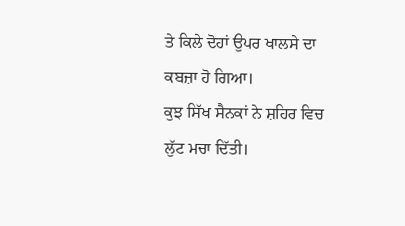ਤੇ ਕਿਲੇ ਦੋਹਾਂ ਉਪਰ ਖਾਲਸੇ ਦਾ ਕਬਜ਼ਾ ਹੋ ਗਿਆ।
ਕੁਝ ਸਿੱਖ ਸੈਨਕਾਂ ਨੇ ਸ਼ਹਿਰ ਵਿਚ ਲੁੱਟ ਮਚਾ ਦਿੱਤੀ।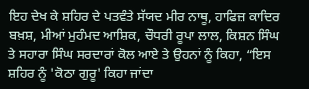ਇਹ ਦੇਖ ਕੇ ਸ਼ਹਿਰ ਦੇ ਪਤਵੰਤੇ ਸੱਯਦ ਮੀਰ ਨਾਥੂ, ਹਾਫਿਜ਼ ਕਾਦਿਰ ਬਖ਼ਸ਼, ਮੀਆਂ ਮੁਹੰਮਦ ਆਸ਼ਿਕ, ਚੌਧਰੀ ਰੂਪਾ ਲਾਲ, ਕਿਸ਼ਨ ਸਿੰਘ ਤੇ ਸਹਾਰਾ ਸਿੰਘ ਸਰਦਾਰਾਂ ਕੋਲ ਆਏ ਤੇ ਉਹਨਾਂ ਨੂੰ ਕਿਹਾ, “ਇਸ ਸ਼ਹਿਰ ਨੂੰ 'ਕੋਠਾ ਗੁਰੂ' ਕਿਹਾ ਜਾਂਦਾ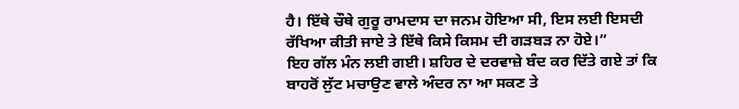ਹੈ। ਇੱਥੇ ਚੌਥੇ ਗੁਰੂ ਰਾਮਦਾਸ ਦਾ ਜਨਮ ਹੋਇਆ ਸੀ, ਇਸ ਲਈ ਇਸਦੀ ਰੱਖਿਆ ਕੀਤੀ ਜਾਏ ਤੇ ਇੱਥੇ ਕਿਸੇ ਕਿਸਮ ਦੀ ਗੜਬੜ ਨਾ ਹੋਏ।”
ਇਹ ਗੱਲ ਮੰਨ ਲਈ ਗਈ। ਸ਼ਹਿਰ ਦੇ ਦਰਵਾਜ਼ੇ ਬੰਦ ਕਰ ਦਿੱਤੇ ਗਏ ਤਾਂ ਕਿ ਬਾਹਰੋਂ ਲੁੱਟ ਮਚਾਉਣ ਵਾਲੇ ਅੰਦਰ ਨਾ ਆ ਸਕਣ ਤੇ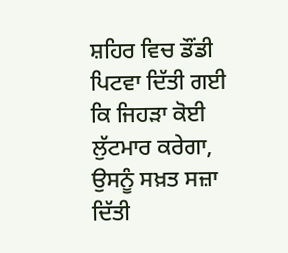ਸ਼ਹਿਰ ਵਿਚ ਡੌਂਡੀ ਪਿਟਵਾ ਦਿੱਤੀ ਗਈ ਕਿ ਜਿਹੜਾ ਕੋਈ ਲੁੱਟਮਾਰ ਕਰੇਗਾ, ਉਸਨੂੰ ਸਖ਼ਤ ਸਜ਼ਾ ਦਿੱਤੀ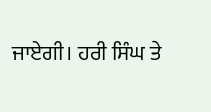ਜਾਏਗੀ। ਹਰੀ ਸਿੰਘ ਤੇ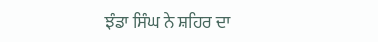ਝੰਡਾ ਸਿੰਘ ਨੇ ਸ਼ਹਿਰ ਦਾ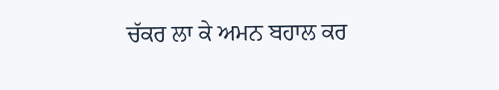ਚੱਕਰ ਲਾ ਕੇ ਅਮਨ ਬਹਾਲ ਕਰ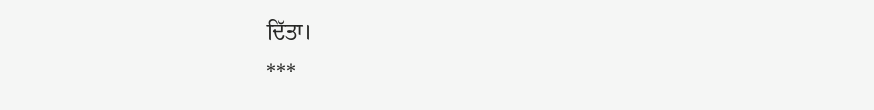ਦਿੱਤਾ।
***